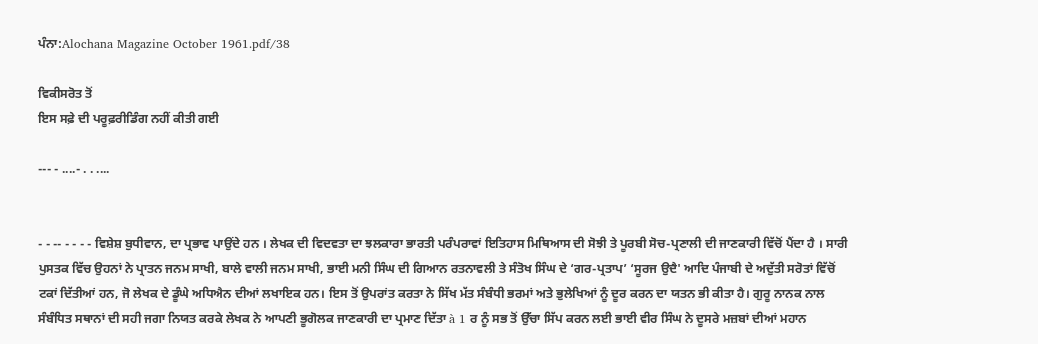ਪੰਨਾ:Alochana Magazine October 1961.pdf/38

ਵਿਕੀਸਰੋਤ ਤੋਂ
ਇਸ ਸਫ਼ੇ ਦੀ ਪਰੂਫ਼ਰੀਡਿੰਗ ਨਹੀਂ ਕੀਤੀ ਗਈ

--- - ....- . . ....


- - -- - - - - ਵਿਸ਼ੇਸ਼ ਬੁਧੀਵਾਨ, ਦਾ ਪ੍ਰਭਾਵ ਪਾਉਂਦੇ ਹਨ । ਲੇਖਕ ਦੀ ਵਿਦਵਤਾ ਦਾ ਝਲਕਾਰਾ ਭਾਰਤੀ ਪਰੰਪਰਾਵਾਂ ਇਤਿਹਾਸ ਮਿਥਿਆਸ ਦੀ ਸੋਝੀ ਤੇ ਪੂਰਬੀ ਸੋਚ-ਪ੍ਰਣਾਲੀ ਦੀ ਜਾਣਕਾਰੀ ਵਿੱਚੋਂ ਪੈਂਦਾ ਹੈ । ਸਾਰੀ ਪੁਸਤਕ ਵਿੱਚ ਉਹਨਾਂ ਨੇ ਪ੍ਰਾਤਨ ਜਨਮ ਸਾਖੀ, ਬਾਲੇ ਵਾਲੀ ਜਨਮ ਸਾਖੀ, ਭਾਈ ਮਨੀ ਸਿੰਘ ਦੀ ਗਿਆਨ ਰਤਨਾਵਲੀ ਤੇ ਸੰਤੋਖ ਸਿੰਘ ਦੇ ‘ਗਰ-ਪ੍ਰਤਾਪ’ ‘ਸੂਰਜ ਉਦੈ' ਆਦਿ ਪੰਜਾਬੀ ਦੇ ਅਦੁੱਤੀ ਸਰੋਤਾਂ ਵਿੱਚੋਂ ਟਕਾਂ ਦਿੱਤੀਆਂ ਹਨ, ਜੋ ਲੇਖਕ ਦੇ ਡੂੰਘੇ ਅਧਿਐਨ ਦੀਆਂ ਲਖਾਇਕ ਹਨ। ਇਸ ਤੋਂ ਉਪਰਾਂਤ ਕਰਤਾ ਨੇ ਸਿੱਖ ਮੱਤ ਸੰਬੰਧੀ ਭਰਮਾਂ ਅਤੇ ਭੁਲੇਖਿਆਂ ਨੂੰ ਦੂਰ ਕਰਨ ਦਾ ਯਤਨ ਭੀ ਕੀਤਾ ਹੈ। ਗੁਰੂ ਨਾਨਕ ਨਾਲ ਸੰਬੰਧਿਤ ਸਥਾਨਾਂ ਦੀ ਸਹੀ ਜਗਾ ਨਿਯਤ ਕਰਕੇ ਲੇਖਕ ਨੇ ਆਪਣੀ ਭੂਗੋਲਕ ਜਾਣਕਾਰੀ ਦਾ ਪ੍ਰਮਾਣ ਦਿੱਤਾ à 1 ਰ ਨੂੰ ਸਭ ਤੋਂ ਉੱਚਾ ਸਿੱਪ ਕਰਨ ਲਈ ਭਾਈ ਵੀਰ ਸਿੰਘ ਨੇ ਦੂਸਰੇ ਮਜ਼ਬਾਂ ਦੀਆਂ ਮਹਾਨ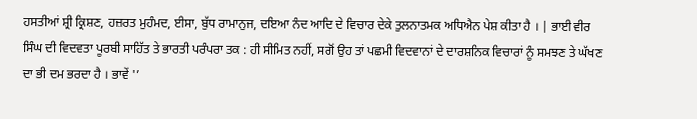ਹਸਤੀਆਂ ਸ਼੍ਰੀ ਕ੍ਰਿਸ਼ਣ, ਹਜ਼ਰਤ ਮੁਹੰਮਦ, ਈਸਾ, ਬੁੱਧ ਰਾਮਾਨੁਜ, ਦਇਆ ਨੰਦ ਆਦਿ ਦੇ ਵਿਚਾਰ ਦੇਕੇ ਤੁਲਨਾਤਮਕ ਅਧਿਐਨ ਪੇਸ਼ ਕੀਤਾ ਹੈ । | ਭਾਈ ਵੀਰ ਸਿੰਘ ਦੀ ਵਿਦਵਤਾ ਪੂਰਬੀ ਸਾਹਿੱਤ ਤੇ ਭਾਰਤੀ ਪਰੰਪਰਾ ਤਕ : ਹੀ ਸੀਮਿਤ ਨਹੀਂ, ਸਗੋਂ ਉਹ ਤਾਂ ਪਛਮੀ ਵਿਦਵਾਨਾਂ ਦੇ ਦਾਰਸ਼ਨਿਕ ਵਿਚਾਰਾਂ ਨੂੰ ਸਮਝਣ ਤੇ ਘੱਖਣ ਦਾ ਭੀ ਦਮ ਭਰਦਾ ਹੈ । ਭਾਵੇਂ '’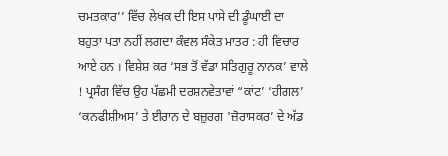ਚਮਤਕਾਰ’’ ਵਿੱਚ ਲੇਖਕ ਦੀ ਇਸ ਪਾਸੇ ਦੀ ਡੂੰਘਾਈ ਦਾ ਬਹੁਤਾ ਪਤਾ ਨਹੀਂ ਲਗਦਾ ਕੰਵਲ ਸੰਕੇਤ ਮਾਤਰ : ਹੀ ਵਿਚਾਰ ਆਏ ਹਨ । ਵਿਸ਼ੇਸ਼ ਕਰ ‘ਸਭ ਤੋਂ ਵੱਡਾ ਸਤਿਗੁਰੂ ਨਾਨਕ’ ਵਾਲੇ ! ਪ੍ਰਸੰਗ ਵਿੱਚ ਉਹ ਪੱਛਮੀ ਦਰਸ਼ਨਵੇਤਾਵਾਂ “ਕਾਂਟ’ ‘ਹੀਗਲ’ ‘ਕਨਫੀਸ਼ੀਅਸ’ ਤੇ ਈਰਾਨ ਦੇ ਬਜ਼ੁਰਗ 'ਜ਼ੋਰਾਸਕਰ’ ਦੇ ਅੱਡ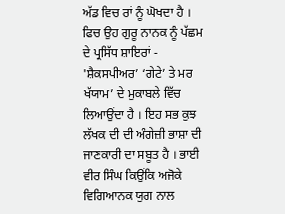ਅੱਡ ਵਿਚ ਰਾਂ ਨੂੰ ਘੋਖਦਾ ਹੈ । ਫਿਚ ਉਹ ਗੁਰੂ ਨਾਨਕ ਨੂੰ ਪੱਛਮ ਦੇ ਪ੍ਰਸਿੱਧ ਸ਼ਾਇਰਾਂ - 'ਸ਼ੈਕਸਪੀਅਰ’ ‘ਗੇਟੇ’ ਤੇ ਮਰ ਖੱਯਾਮ’ ਦੇ ਮੁਕਾਬਲੇ ਵਿੱਚ ਲਿਆਉਂਦਾ ਹੈ । ਇਹ ਸਭ ਕੁਝ ਲੱਖਕ ਦੀ ਦੀ ਅੰਗੇਜ਼ੀ ਭਾਸ਼ਾ ਦੀ ਜਾਣਕਾਰੀ ਦਾ ਸਬੂਤ ਹੈ । ਭਾਈ ਵੀਰ ਸਿੰਘ ਕਿਉਂਕਿ ਅਜੋਕੇ ਵਿਗਿਆਨਕ ਯੁਗ ਨਾਲ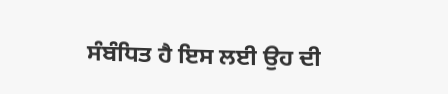ਸੰਬੰਧਿਤ ਹੈ ਇਸ ਲਈ ਉਹ ਦੀ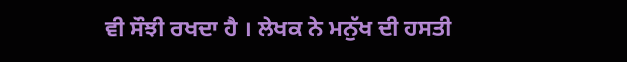ਵੀ ਸੌਝੀ ਰਖਦਾ ਹੈ । ਲੇਖਕ ਨੇ ਮਨੁੱਖ ਦੀ ਹਸਤੀ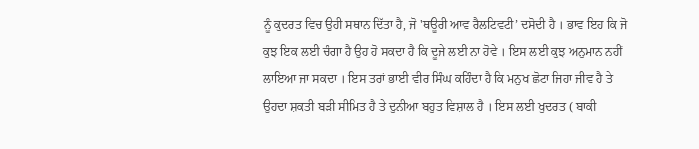ਨੂੰ ਕੁਦਰਤ ਵਿਚ ਉਹੀ ਸਥਾਨ ਦਿੱਤਾ ਹੈ, ਜੋ 'ਥਊਰੀ ਆਵ ਰੈਲਟਿਵਟੀ’ ਦਸੋਦੀ ਹੈ । ਭਾਵ ਇਹ ਕਿ ਜੋ ਕੁਝ ਇਕ ਲਈ ਚੰਗਾ ਹੈ ਉਹ ਹੋ ਸਕਦਾ ਹੈ ਕਿ ਦੂਜੇ ਲਈ ਨਾ ਹੋਵੇ । ਇਸ ਲਈ ਕੁਝ ਅਨੁਮਾਨ ਨਹੀਂ ਲਾਇਆ ਜਾ ਸਕਦਾ । ਇਸ ਤਰਾਂ ਭਾਈ ਵੀਰ ਸਿੰਘ ਕਹਿੰਦਾ ਹੈ ਕਿ ਮਨੁਖ ਛੋਟਾ ਜਿਹਾ ਜੀਵ ਹੈ ਤੇ ਉਹਦਾ ਸ਼ਕਤੀ ਬੜੀ ਸੀਮਿਤ ਹੈ ਤੇ ਦੁਨੀਆ ਬਹੁਤ ਵਿਸ਼ਾਲ ਹੈ । ਇਸ ਲਈ ਖੁਦਰਤ ( ਬਾਕੀ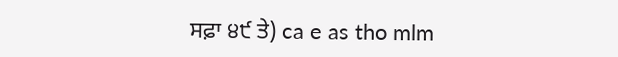ਸਫ਼ਾ ੪੯ ਤੇ) ca e as tho mlm